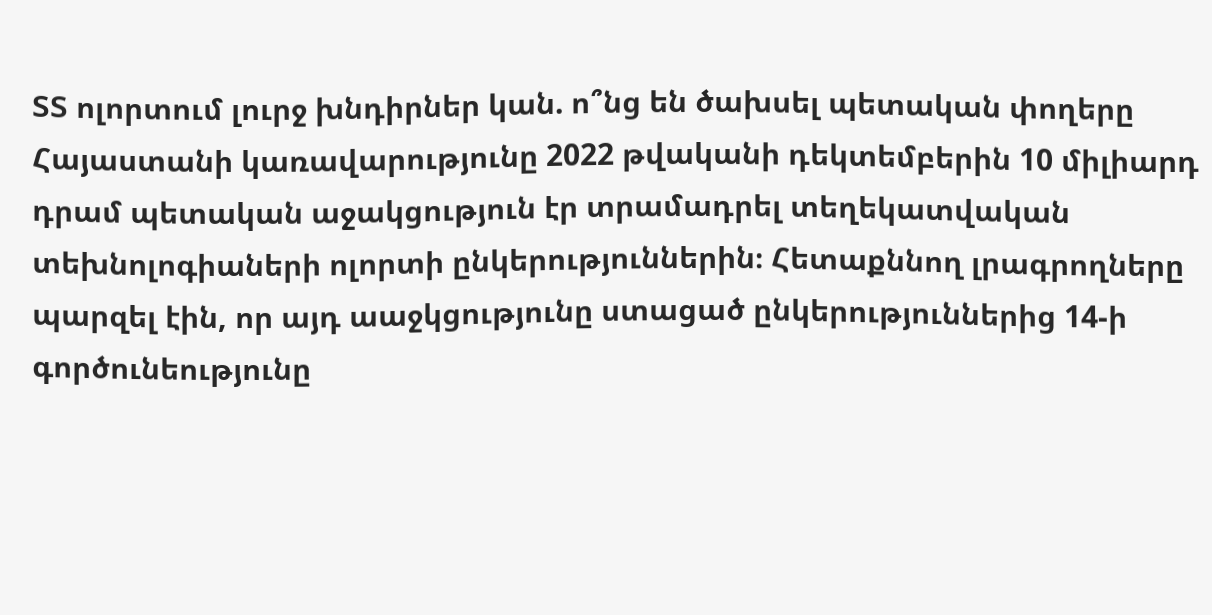ՏՏ ոլորտում լուրջ խնդիրներ կան. ո՞նց են ծախսել պետական փողերը
Հայաստանի կառավարությունը 2022 թվականի դեկտեմբերին 10 միլիարդ դրամ պետական աջակցություն էր տրամադրել տեղեկատվական տեխնոլոգիաների ոլորտի ընկերություններին։ Հետաքննող լրագրողները պարզել էին, որ այդ աաջկցությունը ստացած ընկերություններից 14-ի գործունեությունը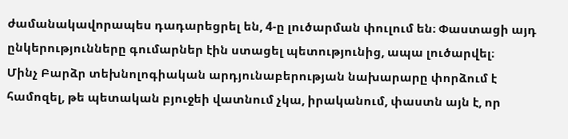ժամանակավորապես դադարեցրել են, 4-ը լուծարման փուլում են։ Փաստացի այդ ընկերությունները գումարներ էին ստացել պետությունից, ապա լուծարվել։
Մինչ Բարձր տեխնոլոգիական արդյունաբերության նախարարը փորձում է համոզել, թե պետական բյուջեի վատնում չկա, իրականում, փաստն այն է, որ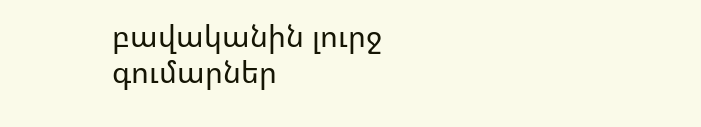բավականին լուրջ գումարներ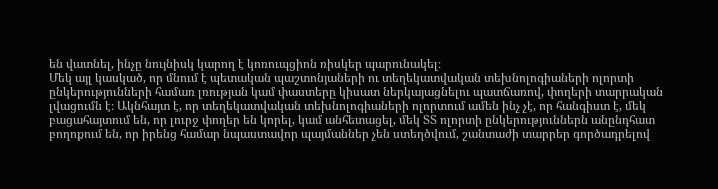են վատնել, ինչը նույնիսկ կարող է կոռուպցիոն ռիսկեր պարունակել։
Մեկ այլ կասկած, որ մնում է պետական պաշտոնյաների ու տեղեկատվական տեխնոլոգիաների ոլորտի ընկերությունների համառ լռության կամ փաստերը կիսատ ներկայացնելու պատճառով, փողերի տարրական լվացումն է։ Ակնհայտ է, որ տեղեկատվական տեխնոլոգիաների ոլորտում ամեն ինչ չէ, որ հանգիստ է, մեկ բացահայտում են, որ լուրջ փողեր են կորել, կամ անհետացել, մեկ ՏՏ ոլորտի ընկերություններն անընդհատ բողոքում են, որ իրենց համար նպաստավոր պայմաններ չեն ստեղծվում, շանտաժի տարրեր գործադրելով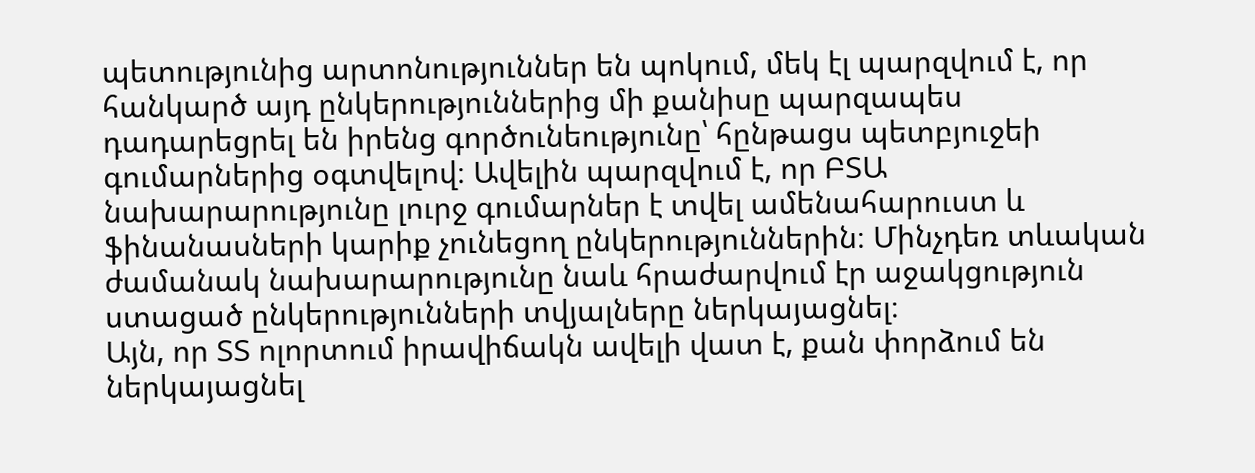պետությունից արտոնություններ են պոկում, մեկ էլ պարզվում է, որ հանկարծ այդ ընկերություններից մի քանիսը պարզապես դադարեցրել են իրենց գործունեությունը՝ հընթացս պետբյուջեի գումարներից օգտվելով։ Ավելին պարզվում է, որ ԲՏԱ նախարարությունը լուրջ գումարներ է տվել ամենահարուստ և ֆինանասների կարիք չունեցող ընկերություններին։ Մինչդեռ տևական ժամանակ նախարարությունը նաև հրաժարվում էր աջակցություն ստացած ընկերությունների տվյալները ներկայացնել։
Այն, որ ՏՏ ոլորտում իրավիճակն ավելի վատ է, քան փորձում են ներկայացնել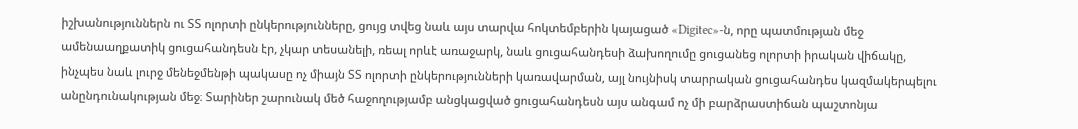իշխանություններն ու ՏՏ ոլորտի ընկերությունները, ցույց տվեց նաև այս տարվա հոկտեմբերին կայացած «Digitec»-ն, որը պատմության մեջ ամենաաղքատիկ ցուցահանդեսն էր, չկար տեսանելի, ռեալ որևէ առաջարկ, նաև ցուցահանդեսի ձախողումը ցուցանեց ոլորտի իրական վիճակը, ինչպես նաև լուրջ մենեջմենթի պակասը ոչ միայն ՏՏ ոլորտի ընկերությունների կառավարման, այլ նույնիսկ տարրական ցուցահանդես կազմակերպելու անընդունակության մեջ։ Տարիներ շարունակ մեծ հաջողությամբ անցկացված ցուցահանդեսն այս անգամ ոչ մի բարձրաստիճան պաշտոնյա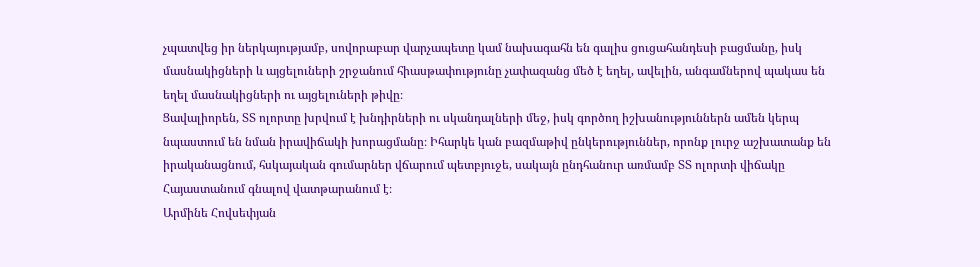չպատվեց իր ներկայությամբ, սովորաբար վարչապետը կամ նախագահն են գալիս ցուցահանդեսի բացմանը, իսկ մասնակիցների և այցելուների շրջանում հիասթափությունը չափազանց մեծ է եղել, ավելին, անգամներով պակաս են եղել մասնակիցների ու այցելուների թիվը։
Ցավալիորեն, ՏՏ ոլորտը խրվում է խնդիրների ու սկանդալների մեջ, իսկ գործող իշխանություններն ամեն կերպ նպաստում են նման իրավիճակի խորացմանը։ Իհարկե կան բազմաթիվ ընկերություններ, որոնք լուրջ աշխատանք են իրականացնում, հսկայական գումարներ վճարում պետբյուջե, սակայն ընդհանուր առմամբ ՏՏ ոլորտի վիճակը Հայաստանում գնալով վատթարանում է։
Արմինե Հովսեփյան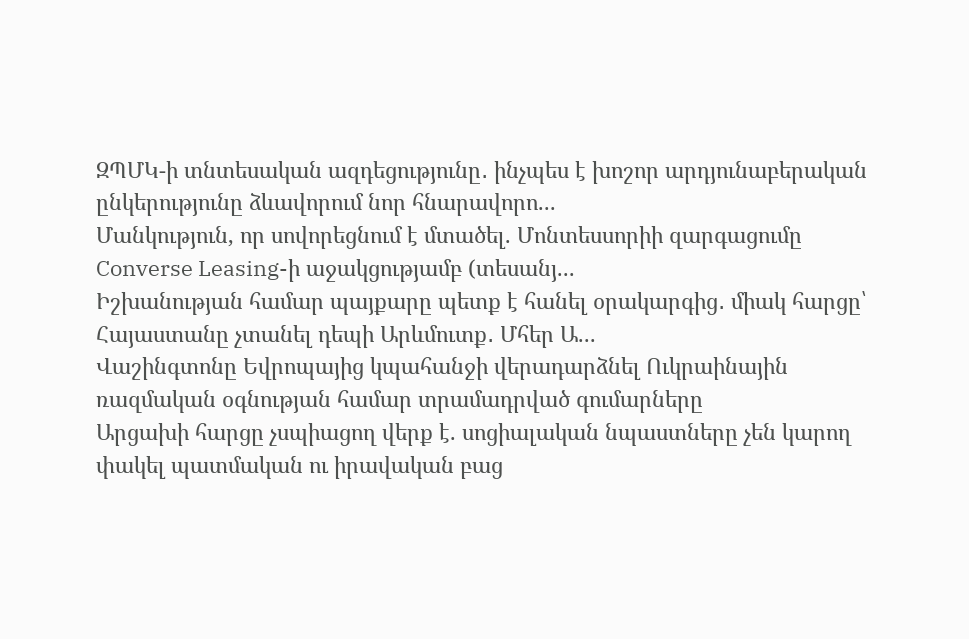ԶՊՄԿ-ի տնտեսական ազդեցությունը․ ինչպես է խոշոր արդյունաբերական ընկերությունը ձևավորում նոր հնարավորո...
Մանկություն, որ սովորեցնում է մտածել. Մոնտեսսորիի զարգացումը Converse Leasing-ի աջակցությամբ (տեսանյ...
Իշխանության համար պայքարը պետք է հանել օրակարգից․ միակ հարցը՝ Հայաստանը չտանել դեպի Արևմուտք․ Մհեր Ա...
Վաշինգտոնը Եվրոպայից կպահանջի վերադարձնել Ուկրաինային ռազմական օգնության համար տրամադրված գումարները
Արցախի հարցը չսպիացող վերք է. սոցիալական նպաստները չեն կարող փակել պատմական ու իրավական բաց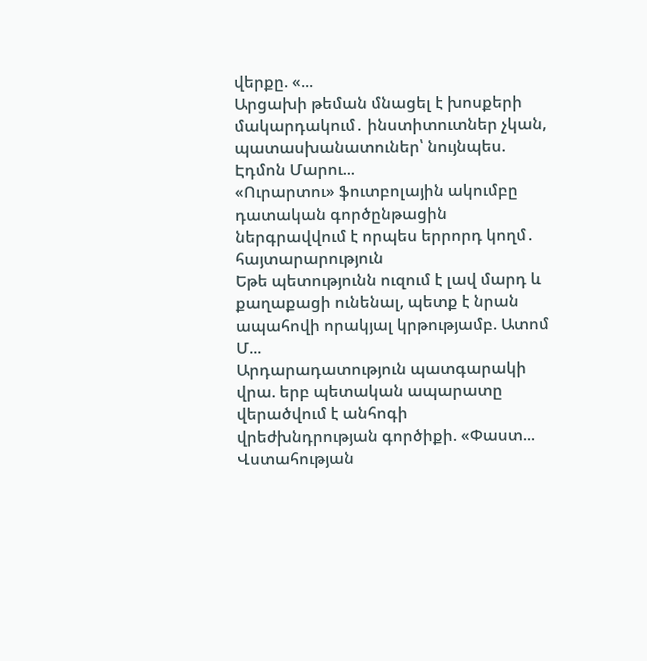վերքը. «...
Արցախի թեման մնացել է խոսքերի մակարդակում․ ինստիտուտներ չկան, պատասխանատուներ՝ նույնպես. Էդմոն Մարու...
«Ուրարտու» ֆուտբոլային ակումբը դատական գործընթացին ներգրավվում է որպես երրորդ կողմ․ հայտարարություն
Եթե պետությունն ուզում է լավ մարդ և քաղաքացի ունենալ, պետք է նրան ապահովի որակյալ կրթությամբ. Ատոմ Մ...
Արդարադատություն պատգարակի վրա. երբ պետական ապարատը վերածվում է անհոգի վրեժխնդրության գործիքի. «Փաստ...
Վստահության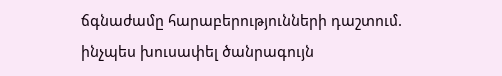ճգնաժամը հարաբերությունների դաշտում. ինչպես խուսափել ծանրագույն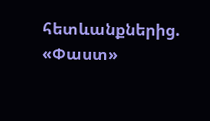հետևանքներից. «Փաստ»